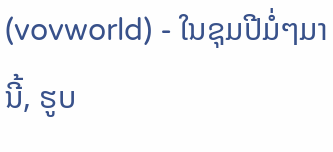(vovworld) - ໃນຊຸມປີມໍ່ໆມານີ້, ຮູບ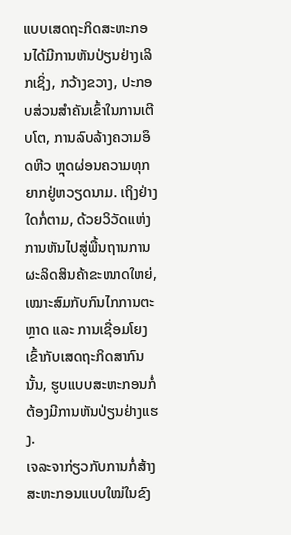ແບບເສດຖະກິດສະຫະກອນໄດ້ມີການຫັນປ່ຽນຢ່າງເລິກເຊິ່ງ, ກວ້າງຂວາງ, ປະກອບສ່ວນສຳຄັນເຂົ້າໃນການເຕີບໂຕ, ການລົບລ້າງຄວາມອຶດຫີວ ຫຼຸດຜ່ອນຄວາມທຸກຍາກຢູ່ຫວຽດນາມ. ເຖິງຢ່າງໃດກໍ່ຕາມ, ດ້ວຍວິວັດແຫ່ງການຫັນໄປສູ່ພື້ນຖານການຜະລິດສິນຄ້າຂະໜາດໃຫຍ່, ເໝາະສົມກັບກົນໄກການຕະຫຼາດ ແລະ ການເຊື່ອມໂຍງເຂົ້າກັບເສດຖະກິດສາກົນນັ້ນ, ຮູບແບບສະຫະກອນກໍ່ຕ້ອງມີການຫັນປ່ຽນຢ່າງແຮງ.
ເຈລະຈາກ່ຽວກັບການກໍ່ສ້າງສະຫະກອນແບບໃໝ່ໃນຂົງ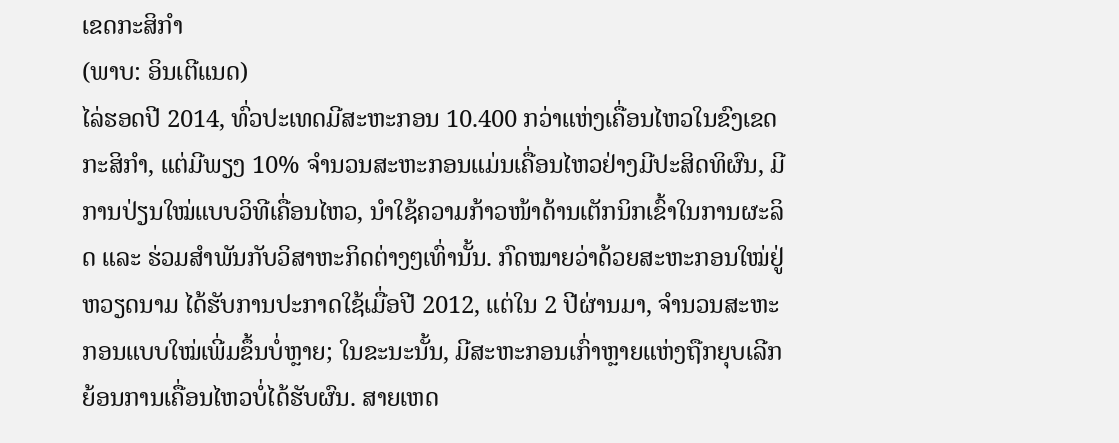ເຂດກະສິກຳ
(ພາບ: ອິນເຕີແນດ)
ໄລ່ຮອດປີ 2014, ທົ່ວປະເທດມີສະຫະກອນ 10.400 ກວ່າແຫ່ງເຄື່ອນໄຫວໃນຂົງເຂດກະສິກຳ, ແຕ່ມີພຽງ 10% ຈຳນວນສະຫະກອນແມ່ນເຄື່ອນໄຫວຢ່າງມີປະສິດທິຜົນ, ມີການປ່ຽນໃໝ່ແບບວິທີເຄື່ອນໄຫວ, ນຳໃຊ້ຄວາມກ້າວໜ້າດ້ານເຕັກນິກເຂົ້າໃນການຜະລິດ ແລະ ຮ່ວມສຳພັນກັບວິສາຫະກິດຕ່າງໆເທົ່ານັ້ນ. ກົດໝາຍວ່າດ້ວຍສະຫະກອນໃໝ່ຢູ່ຫວຽດນາມ ໄດ້ຮັບການປະກາດໃຊ້ເມື່ອປີ 2012, ແຕ່ໃນ 2 ປີຜ່ານມາ, ຈຳນວນສະຫະກອນແບບໃໝ່ເພີ່ມຂຶ້ນບໍ່ຫຼາຍ; ໃນຂະນະນັ້ນ, ມີສະຫະກອນເກົ່າຫຼາຍແຫ່ງຖືກຍຸບເລີກຍ້ອນການເຄື່ອນໄຫວບໍ່ໄດ້ຮັບຜົນ. ສາຍເຫດ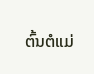ຕົ້ນຕໍແມ່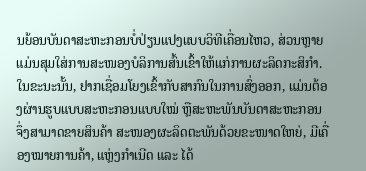ນຍ້ອນບັນດາສະຫະກອນບໍ່ປ່ຽນແປງແບບວິທີເຄື່ອນໄຫວ, ສ່ວນຫຼາຍແມ່ນສຸມໃສ່ການສະໜອງບໍລິການສົ້ນເຂົ້າໃຫ້ແກ່ການຜະລິດກະສິກຳ. ໃນຂະນະນັ້ນ, ຢາກເຊື່ອມໂຍງເຂົ້າກັບສາກົນໃນການສົ່ງອອກ, ແມ່ນຕ້ອງຜ່ານຮູບແບບສະຫະກອນແບບໃໝ່ ຫຼືສະຫະພັນບັນດາສະຫະກອນ ຈຶ່ງສາມາດຂາຍສິນຄ້າ ສະໜອງຜະລິດຕະພັນດ້ວຍຂະໜາດໃຫຍ່, ມີເຄື່ອງໝາຍການຄ້າ, ແຫຼ່ງກຳເນີດ ແລະ ໄດ້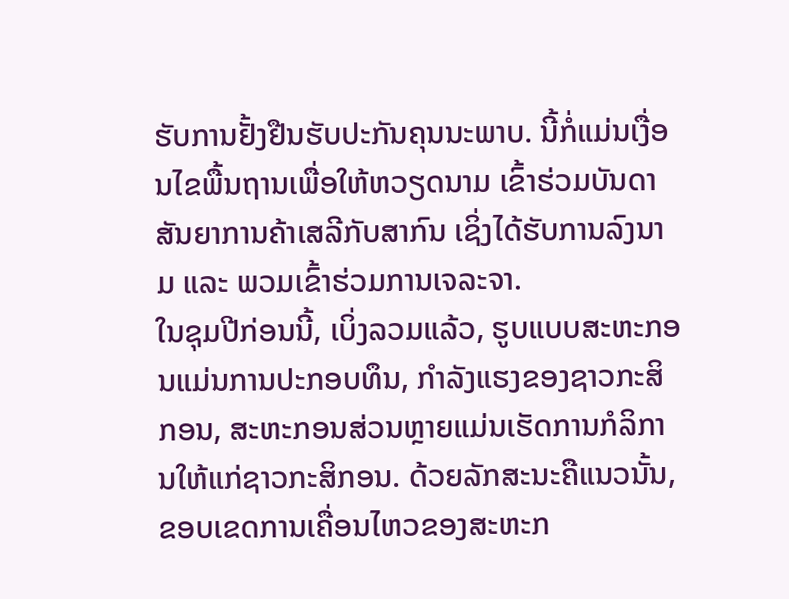ຮັບການຢັ້ງຢືນຮັບປະກັນຄຸນນະພາບ. ນີ້ກໍ່ແມ່ນເງື່ອນໄຂພື້ນຖານເພື່ອໃຫ້ຫວຽດນາມ ເຂົ້າຮ່ວມບັນດາສັນຍາການຄ້າເສລີກັບສາກົນ ເຊິ່ງໄດ້ຮັບການລົງນາມ ແລະ ພວມເຂົ້າຮ່ວມການເຈລະຈາ.
ໃນຊຸມປີກ່ອນນີ້, ເບິ່ງລວມແລ້ວ, ຮູບແບບສະຫະກອນແມ່ນການປະກອບທຶນ, ກຳລັງແຮງຂອງຊາວກະສິກອນ, ສະຫະກອນສ່ວນຫຼາຍແມ່ນເຮັດການກໍລິການໃຫ້ແກ່ຊາວກະສິກອນ. ດ້ວຍລັກສະນະຄືແນວນັ້ນ, ຂອບເຂດການເຄື່ອນໄຫວຂອງສະຫະກ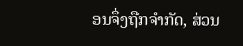ອນຈຶ່ງຖືກຈຳກັດ, ສ່ວນ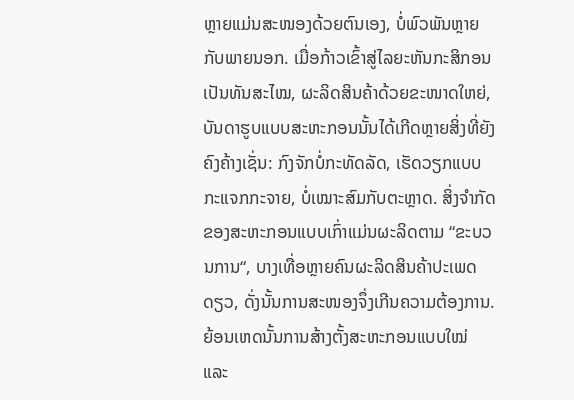ຫຼາຍແມ່ນສະໜອງດ້ວຍຕົນເອງ, ບໍ່ພົວພັນຫຼາຍກັບພາຍນອກ. ເມື່ອກ້າວເຂົ້າສູ່ໄລຍະຫັນກະສິກອນເປັນທັນສະໄໝ, ຜະລິດສິນຄ້າດ້ວຍຂະໜາດໃຫຍ່, ບັນດາຮູບແບບສະຫະກອນນັ້ນໄດ້ເກີດຫຼາຍສິ່ງທີ່ຍັງຄົງຄ້າງເຊັ່ນ: ກົງຈັກບໍ່ກະທັດລັດ, ເຮັດວຽກແບບກະແຈກກະຈາຍ, ບໍ່ເໝາະສົມກັບຕະຫຼາດ. ສິ່ງຈຳກັດຂອງສະຫະກອນແບບເກົ່າແມ່ນຜະລິດຕາມ “ຂະບວນການ“, ບາງເທື່ອຫຼາຍຄົນຜະລິດສິນຄ້າປະເພດດຽວ, ດັ່ງນັ້ນການສະໜອງຈຶ່ງເກີນຄວາມຕ້ອງການ. ຍ້ອນເຫດນັ້ນການສ້າງຕັ້ງສະຫະກອນແບບໃໝ່ ແລະ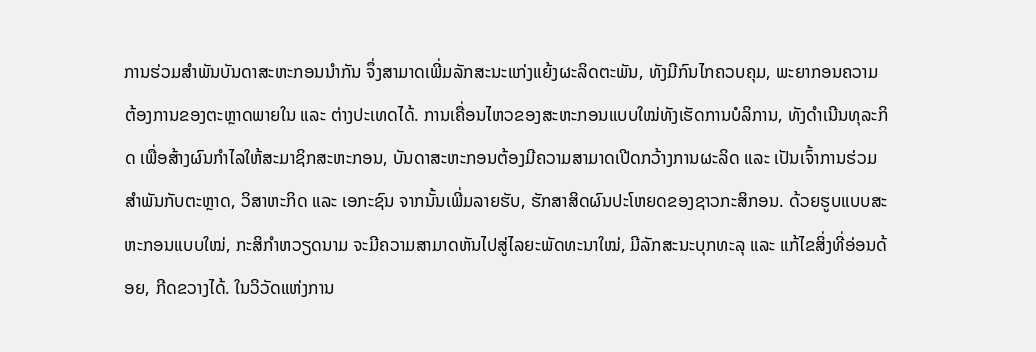ການຮ່ວມສຳພັນບັນດາສະຫະກອນນຳກັນ ຈຶ່ງສາມາດເພີ່ມລັກສະນະແກ່ງແຍ້ງຜະລິດຕະພັນ, ທັງມີກົນໄກຄວບຄຸມ, ພະຍາກອນຄວາມຕ້ອງການຂອງຕະຫຼາດພາຍໃນ ແລະ ຕ່າງປະເທດໄດ້. ການເຄື່ອນໄຫວຂອງສະຫະກອນແບບໃໝ່ທັງເຮັດການບໍລິການ, ທັງດຳເນີນທຸລະກິດ ເພື່ອສ້າງຜົນກຳໄລໃຫ້ສະມາຊິກສະຫະກອນ, ບັນດາສະຫະກອນຕ້ອງມີຄວາມສາມາດເປີດກວ້າງການຜະລິດ ແລະ ເປັນເຈົ້າການຮ່ວມສຳພັນກັບຕະຫຼາດ, ວິສາຫະກິດ ແລະ ເອກະຊົນ ຈາກນັ້ນເພີ່ມລາຍຮັບ, ຮັກສາສິດຜົນປະໂຫຍດຂອງຊາວກະສິກອນ. ດ້ວຍຮູບແບບສະຫະກອນແບບໃໝ່, ກະສິກຳຫວຽດນາມ ຈະມີຄວາມສາມາດຫັນໄປສູ່ໄລຍະພັດທະນາໃໝ່, ມີລັກສະນະບຸກທະລຸ ແລະ ແກ້ໄຂສິ່ງທີ່ອ່ອນດ້ອຍ, ກີດຂວາງໄດ້. ໃນວິວັດແຫ່ງການ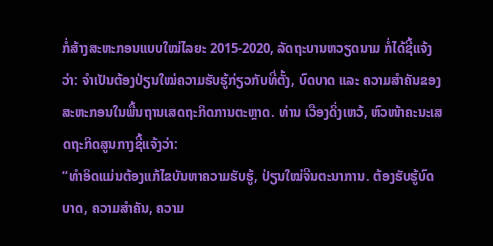ກໍ່ສ້າງສະຫະກອນແບບໃໝ່ໄລຍະ 2015-2020, ລັດຖະບານຫວຽດນາມ ກໍ່ໄດ້ຊີ້ແຈ້ງວ່າ: ຈຳເປັນຕ້ອງປ່ຽນໃໝ່ຄວາມຮັບຮູ້ກ່ຽວກັບທີ່ຕັ້ງ, ບົດບາດ ແລະ ຄວາມສຳຄັນຂອງສະຫະກອນໃນພື້ນຖານເສດຖະກິດການຕະຫຼາດ. ທ່ານ ເວືອງດິ່ງເຫວ້, ຫົວໜ້າຄະນະເສດຖະກິດສູນກາງຊີ້ແຈ້ງວ່າ:
“ທຳອິດແມ່ນຕ້ອງແກ້ໄຂບັນຫາຄວາມຮັບຮູ້, ປ່ຽນໃໝ່ຈີນຕະນາການ. ຕ້ອງຮັບຮູ້ບົດບາດ, ຄວາມສຳຄັນ, ຄວາມ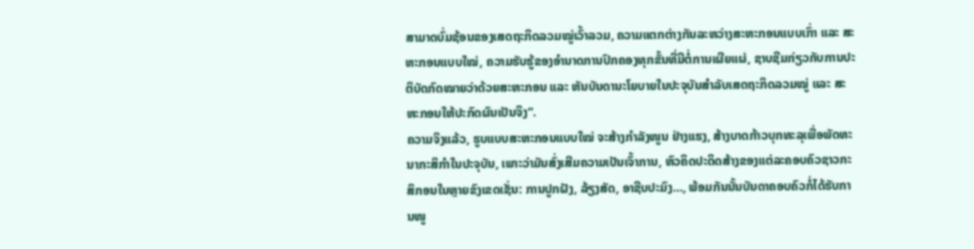ສາມາດບົ່ມຊ້ອນຂອງເສດຖະກິດລວມໝູ່ເວົ້າລວມ, ຄວາມແຕກຕ່າງກັນລະຫວ່າງສະຫະກອນແບບເກົ່າ ແລະ ສະຫະກອນແບບໃໝ່, ຄວາມຮັບຮູ້ຂອງອຳນາດການປົກຄອງທຸກຂັ້ນທີ່ມີຕໍ່ການເຜີຍແຜ່, ຊາບຊືມກ່ຽວກັບການປະຕິບັດກົດໝາຍວ່າດ້ວຍສະຫະກອນ ແລະ ຫັນບັນດານະໂຍບາຍໃນປະຈຸບັນສຳລັບເສດຖະກິດລວມໝູ່ ແລະ ສະຫະກອນໃຫ້ປະກົດຜົນເປັນຈິງ“.
ຄວາມຈິງແລ້ວ, ຮູບແບບສະຫະກອນແບບໃໝ່ ຈະສ້າງກຳລັງໜູນ ຢ່າງແຮງ, ສ້າງບາດກ້າວບຸກທະລຸເພື່ອພັດທະນາກະສິກຳໃນປະຈຸບັນ, ເພາະວ່າມັນສົ່ງເສີມຄວາມເປັນເຈົ້າການ, ຫົວຄິດປະດິດສ້າງຂອງແຕ່ລະຄອບຄົວຊາວກະສິກອນໃນຫຼາຍຂົງເຂດເຊັ່ນ: ການປູກຝັງ, ລ້ຽງສັດ, ອາຊີບປະມົງ…, ພ້ອມກັນນັ້ນບັນດາຄອບຄົວກໍ່ໄດ້ຮັບການໜູ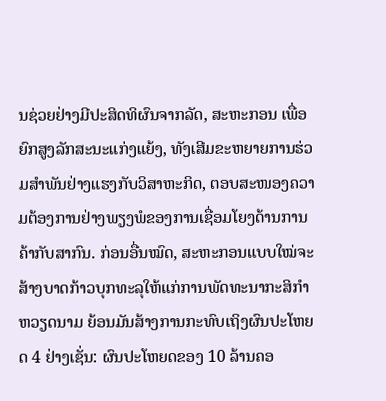ນຊ່ວຍຢ່າງມີປະສິດທິຜົນຈາກລັດ, ສະຫະກອນ ເພື່ອຍົກສູງລັກສະນະແກ່ງແຍ້ງ, ທັງເສີມຂະຫຍາຍການຮ່ວມສຳພັນຢ່າງແຮງກັບວິສາຫະກິດ, ຕອບສະໜອງຄວາມຕ້ອງການຢ່າງພຽງພໍຂອງການເຊື່ອມໂຍງດ້ານການຄ້າກັບສາກົນ. ກ່ອນອື່ນໝົດ, ສະຫະກອນແບບໃໝ່ຈະສ້າງບາດກ້າວບຸກທະລຸໃຫ້ແກ່ການພັດທະນາກະສິກຳຫວຽດນາມ ຍ້ອນມັນສ້າງການກະທົບເຖິງຜົນປະໂຫຍດ 4 ຢ່າງເຊັ່ນ: ຜົນປະໂຫຍດຂອງ 10 ລ້ານຄອ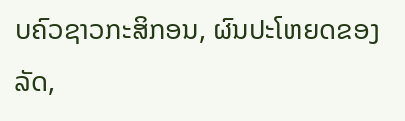ບຄົວຊາວກະສິກອນ, ຜົນປະໂຫຍດຂອງລັດ,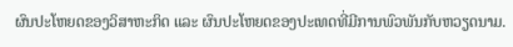ຜົນປະໂຫຍດຂອງວິສາຫະກິດ ແລະ ຜົນປະໂຫຍດຂອງປະເທດທີ່ມີການພົວພັນກັບຫວຽດນາມ.